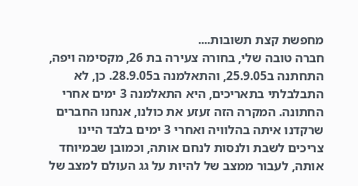מחפשת קצת תשובות....
חברה טובה שלי, בחורה צעירה בת 26, מקסימה ויפה, התחתנה ב25.9.05, והתאלמנה ב28.9.05. כן, לא התבלבלתי בתאריכים, היא התאלמנה 3 ימים אחרי החתונה. המקרה הזה זעזע את כולנו, אנחנו החברים שרקדנו איתה בהלוויה ואחרי 3 ימים בלבד היינו צריכים לשבת ולנסות לנחם אותה, וכמובן שבמיוחד אותה, לעבור ממצב של להיות על גג העולם למצב של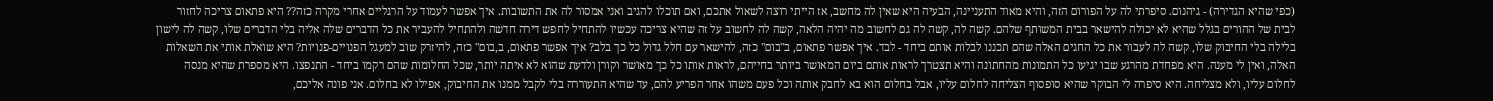(כפי שהיא הגדירה) - גיהנום. סיפרתי לה על הפורום הזה, והיא מאוד התעניינה, הבעיה היא שאין לה מחשב, אז הייתי רוצה לשאול אתכם, ואם תוכלו להגיב ואני אמסור לה את התשובות. איך אפשר לעמוד על הרגליים אחרי מקרה כזה?? היא פתאום צריכה לחזור לבית של ההורים בגלל שהיא לא יכולה להישאר בבית המשותף שלהם. קשה לה, קשה לה גם לחשוב מה יהיה הלאה, קשה לה לחשוב על זה שהיא צריכה עכשיו להתחיל לחפש דירה חדשה ולהתחיל להעביר את כל הדברים שלה אליה בלי הדברים שלו, קשה לה לישון בלילה בלי החיבוק שלו, קשה לה לעבור את כל החגים האלה שהם תכננו לבלות אותם ביחד - לבד. איך אפשר פתאום, ב"בום" כזה, להישאר עם חלל גדול כל כך בלב? איך אפשר פתאום, ב,בום" כזה, להיזרק שוב למעגל הפנויים-פנויות? היא שואלת אותי את השאלות האלה, ואין לי מענה. היא מפחדת מהרגע שבו יגיעו כל התמונות מהחתונה והיא תצטרך לראות אותם ביום המאושר ביותר בחייהם, לראות אותו כל כך מאושר וקורן ולדעת שהוא לא איתה יותר, שכל החלומות שהם רקמו ביחד - התנפצו. היא מספרת שהיא מנסה לחלום עליו, ולא מצליחה. היא סיפרה לי הבוקר שהיא סופסוף הצליחה לחלום עליו, אבל בחלום הוא בא לחבק אותה וכל פעם משהו אחר הפריע להם, עד שהיא התעוררה בלי לקבל ממנו את החיבוק, אפילו לא בחלום. אני פונה אליכם,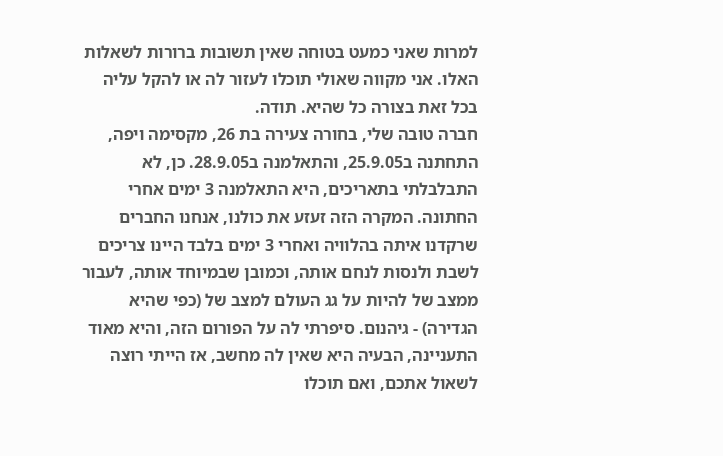למרות שאני כמעט בטוחה שאין תשובות ברורות לשאלות האלו. אני מקווה שאולי תוכלו לעזור לה או להקל עליה בכל זאת בצורה כל שהיא. תודה.
חברה טובה שלי, בחורה צעירה בת 26, מקסימה ויפה, התחתנה ב25.9.05, והתאלמנה ב28.9.05. כן, לא התבלבלתי בתאריכים, היא התאלמנה 3 ימים אחרי החתונה. המקרה הזה זעזע את כולנו, אנחנו החברים שרקדנו איתה בהלוויה ואחרי 3 ימים בלבד היינו צריכים לשבת ולנסות לנחם אותה, וכמובן שבמיוחד אותה, לעבור ממצב של להיות על גג העולם למצב של (כפי שהיא הגדירה) - גיהנום. סיפרתי לה על הפורום הזה, והיא מאוד התעניינה, הבעיה היא שאין לה מחשב, אז הייתי רוצה לשאול אתכם, ואם תוכלו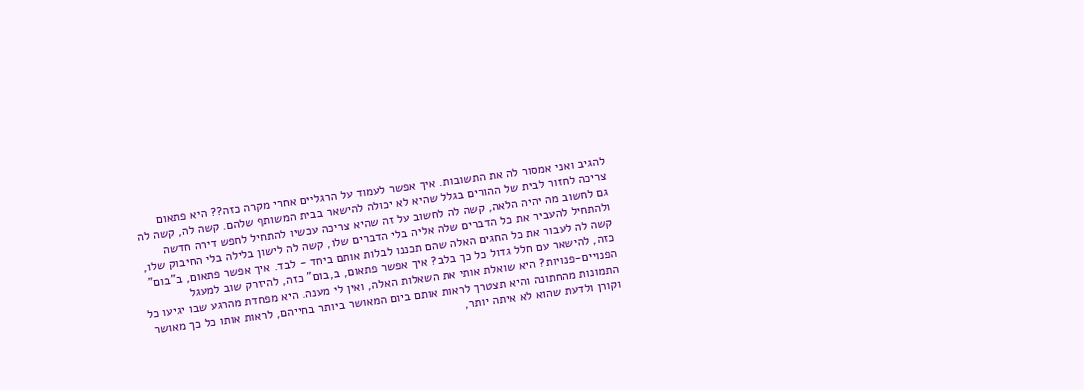להגיב ואני אמסור לה את התשובות. איך אפשר לעמוד על הרגליים אחרי מקרה כזה?? היא פתאום צריכה לחזור לבית של ההורים בגלל שהיא לא יכולה להישאר בבית המשותף שלהם. קשה לה, קשה לה גם לחשוב מה יהיה הלאה, קשה לה לחשוב על זה שהיא צריכה עכשיו להתחיל לחפש דירה חדשה ולהתחיל להעביר את כל הדברים שלה אליה בלי הדברים שלו, קשה לה לישון בלילה בלי החיבוק שלו, קשה לה לעבור את כל החגים האלה שהם תכננו לבלות אותם ביחד - לבד. איך אפשר פתאום, ב"בום" כזה, להישאר עם חלל גדול כל כך בלב? איך אפשר פתאום, ב,בום" כזה, להיזרק שוב למעגל הפנויים-פנויות? היא שואלת אותי את השאלות האלה, ואין לי מענה. היא מפחדת מהרגע שבו יגיעו כל התמונות מהחתונה והיא תצטרך לראות אותם ביום המאושר ביותר בחייהם, לראות אותו כל כך מאושר וקורן ולדעת שהוא לא איתה יותר,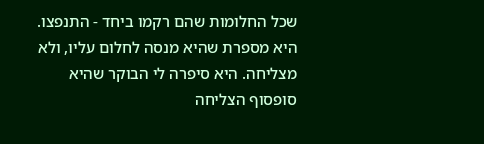שכל החלומות שהם רקמו ביחד - התנפצו. היא מספרת שהיא מנסה לחלום עליו, ולא מצליחה. היא סיפרה לי הבוקר שהיא סופסוף הצליחה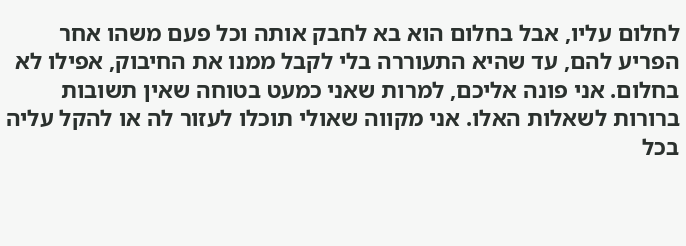לחלום עליו, אבל בחלום הוא בא לחבק אותה וכל פעם משהו אחר הפריע להם, עד שהיא התעוררה בלי לקבל ממנו את החיבוק, אפילו לא בחלום. אני פונה אליכם, למרות שאני כמעט בטוחה שאין תשובות ברורות לשאלות האלו. אני מקווה שאולי תוכלו לעזור לה או להקל עליה בכל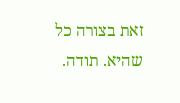זאת בצורה כל שהיא. תודה.